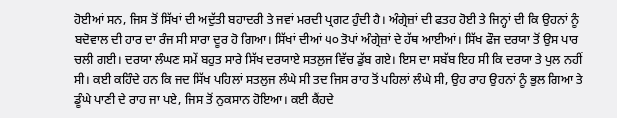ਹੋਈਆਂ ਸਨ, ਜਿਸ ਤੋਂ ਸਿੱਖਾਂ ਦੀ ਅਦੁੱਤੀ ਬਹਾਦਰੀ ਤੇ ਜਵਾਂ ਮਰਦੀ ਪ੍ਰਗਟ ਹੁੰਦੀ ਹੈ। ਅੰਗ੍ਰੇਜ਼ਾਂ ਦੀ ਫਤਹ ਹੋਈ ਤੇ ਜਿਨ੍ਹਾਂ ਦੀ ਕਿ ਉਹਨਾਂ ਨੂੰ ਬਦੋਵਾਲ ਦੀ ਹਾਰ ਦਾ ਰੰਜ ਸੀ ਸਾਰਾ ਦੂਰ ਹੋ ਗਿਆ। ਸਿੱਖਾਂ ਦੀਆਂ ੫੦ ਤੋਪਾਂ ਅੰਗ੍ਰੇਜ਼ਾਂ ਦੇ ਹੱਥ ਆਈਆਂ। ਸਿੱਖ ਫੌਜ ਦਰਯਾ ਤੋਂ ਉਸ ਪਾਰ ਚਲੀ ਗਈ। ਦਰਯਾ ਲੰਘਣ ਸਮੇਂ ਬਹੁਤ ਸਾਰੇ ਸਿੱਖ ਦਰਯਾਏ ਸਤਲੁਜ ਵਿੱਚ ਡੁੱਬ ਗਏ। ਇਸ ਦਾ ਸਬੱਬ ਇਹ ਸੀ ਕਿ ਦਰਯਾ ਤੇ ਪੁਲ ਨਹੀਂ ਸੀ। ਕਈ ਕਹਿੰਦੇ ਹਨ ਕਿ ਜਦ ਸਿੱਖ ਪਹਿਲਾਂ ਸਤਲੁਜ ਲੰਘੇ ਸੀ ਤਦ ਜਿਸ ਰਾਹ ਤੋਂ ਪਹਿਲਾਂ ਲੰਘੇ ਸੀ, ਉਹ ਰਾਹ ਉਹਨਾਂ ਨੂੰ ਭੁਲ ਗਿਆ ਤੇ ਡੂੰਘੇ ਪਾਣੀ ਦੇ ਰਾਹ ਜਾ ਪਏ, ਜਿਸ ਤੋਂ ਨੁਕਸਾਨ ਹੋਇਆ। ਕਈ ਕੈਂਹਦੇ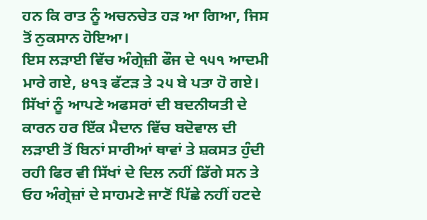ਹਨ ਕਿ ਰਾਤ ਨੂੰ ਅਚਨਚੇਤ ਹੜ ਆ ਗਿਆ, ਜਿਸ ਤੋਂ ਨੁਕਸਾਨ ਹੋਇਆ।
ਇਸ ਲੜਾਈ ਵਿੱਚ ਅੰਗ੍ਰੇਜ਼ੀ ਫੌਜ ਦੇ ੧੫੧ ਆਦਮੀ ਮਾਰੇ ਗਏ, ੪੧੩ ਫੱਟੜ ਤੇ ੨੫ ਬੇ ਪਤਾ ਹੋ ਗਏ। ਸਿੱਖਾਂ ਨੂੰ ਆਪਣੇ ਅਫਸਰਾਂ ਦੀ ਬਦਨੀਯਤੀ ਦੇ ਕਾਰਨ ਹਰ ਇੱਕ ਮੈਦਾਨ ਵਿੱਚ ਬਦੋਵਾਲ ਦੀ ਲੜਾਈ ਤੋਂ ਬਿਨਾਂ ਸਾਰੀਆਂ ਥਾਵਾਂ ਤੇ ਸ਼ਕਸਤ ਹੁੰਦੀ ਰਹੀ ਫਿਰ ਵੀ ਸਿੱਖਾਂ ਦੇ ਦਿਲ ਨਹੀਂ ਡਿੱਗੇ ਸਨ ਤੇ ਓਹ ਅੰਗ੍ਰੇਜ਼ਾਂ ਦੇ ਸਾਹਮਣੇ ਜਾਣੋਂ ਪਿੱਛੇ ਨਹੀਂ ਹਟਦੇ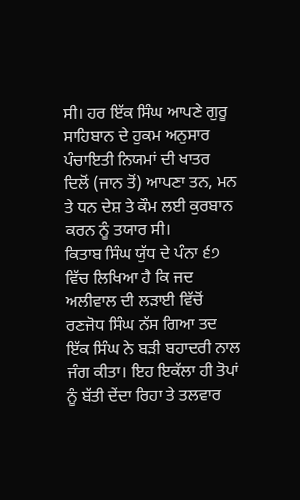ਸੀ। ਹਰ ਇੱਕ ਸਿੰਘ ਆਪਣੇ ਗੁਰੂ ਸਾਹਿਬਾਨ ਦੇ ਹੁਕਮ ਅਨੁਸਾਰ ਪੰਚਾਇਤੀ ਨਿਯਮਾਂ ਦੀ ਖਾਤਰ ਦਿਲੋਂ (ਜਾਨ ਤੋਂ) ਆਪਣਾ ਤਨ, ਮਨ ਤੇ ਧਨ ਦੇਸ਼ ਤੇ ਕੌਮ ਲਈ ਕੁਰਬਾਨ ਕਰਨ ਨੂੰ ਤਯਾਰ ਸੀ।
ਕਿਤਾਬ ਸਿੰਘ ਯੁੱਧ ਦੇ ਪੰਨਾ ੬੭ ਵਿੱਚ ਲਿਖਿਆ ਹੈ ਕਿ ਜਦ ਅਲੀਵਾਲ ਦੀ ਲੜਾਈ ਵਿੱਚੋਂ ਰਣਜੋਧ ਸਿੰਘ ਨੱਸ ਗਿਆ ਤਦ ਇੱਕ ਸਿੰਘ ਨੇ ਬੜੀ ਬਹਾਦਰੀ ਨਾਲ ਜੰਗ ਕੀਤਾ। ਇਹ ਇਕੱਲਾ ਹੀ ਤੋਪਾਂ ਨੂੰ ਬੱਤੀ ਦੇਂਦਾ ਰਿਹਾ ਤੇ ਤਲਵਾਰ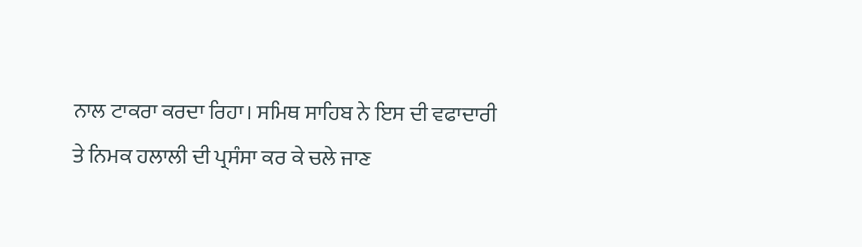ਨਾਲ ਟਾਕਰਾ ਕਰਦਾ ਰਿਹਾ। ਸਮਿਥ ਸਾਹਿਬ ਨੇ ਇਸ ਦੀ ਵਫਾਦਾਰੀ ਤੇ ਨਿਮਕ ਹਲਾਲੀ ਦੀ ਪ੍ਰਸੰਸਾ ਕਰ ਕੇ ਚਲੇ ਜਾਣ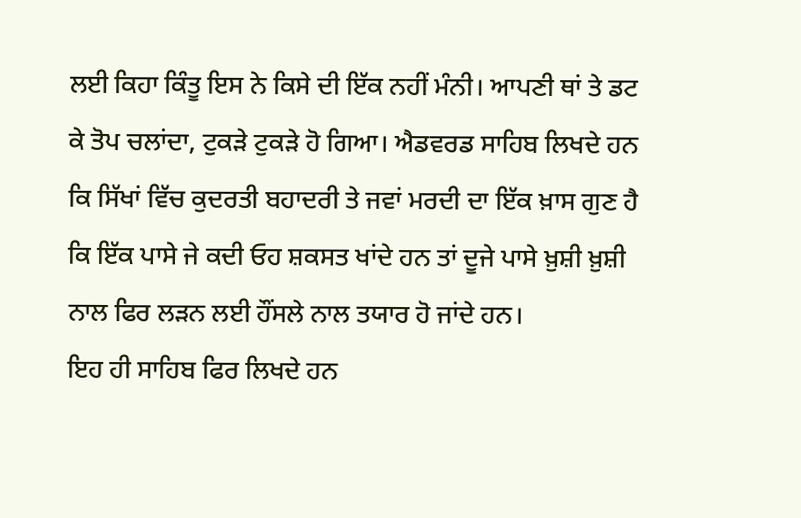ਲਈ ਕਿਹਾ ਕਿੰਤੂ ਇਸ ਨੇ ਕਿਸੇ ਦੀ ਇੱਕ ਨਹੀਂ ਮੰਨੀ। ਆਪਣੀ ਥਾਂ ਤੇ ਡਟ ਕੇ ਤੋਪ ਚਲਾਂਦਾ, ਟੁਕੜੇ ਟੁਕੜੇ ਹੋ ਗਿਆ। ਐਡਵਰਡ ਸਾਹਿਬ ਲਿਖਦੇ ਹਨ ਕਿ ਸਿੱਖਾਂ ਵਿੱਚ ਕੁਦਰਤੀ ਬਹਾਦਰੀ ਤੇ ਜਵਾਂ ਮਰਦੀ ਦਾ ਇੱਕ ਖ਼ਾਸ ਗੁਣ ਹੈ ਕਿ ਇੱਕ ਪਾਸੇ ਜੇ ਕਦੀ ਓਹ ਸ਼ਕਸਤ ਖਾਂਦੇ ਹਨ ਤਾਂ ਦੂਜੇ ਪਾਸੇ ਖ਼ੁਸ਼ੀ ਖ਼ੁਸ਼ੀ ਨਾਲ ਫਿਰ ਲੜਨ ਲਈ ਹੌਂਸਲੇ ਨਾਲ ਤਯਾਰ ਹੋ ਜਾਂਦੇ ਹਨ।
ਇਹ ਹੀ ਸਾਹਿਬ ਫਿਰ ਲਿਖਦੇ ਹਨ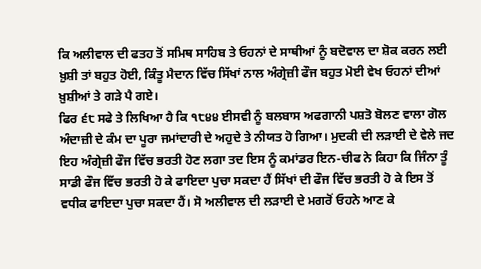ਕਿ ਅਲੀਵਾਲ ਦੀ ਫਤਹ ਤੋਂ ਸਮਿਥ ਸਾਹਿਬ ਤੇ ਓਹਨਾਂ ਦੇ ਸਾਥੀਆਂ ਨੂੰ ਬਦੋਵਾਲ ਦਾ ਸ਼ੋਕ ਕਰਨ ਲਈ ਖ਼ੁਸ਼ੀ ਤਾਂ ਬਹੁਤ ਹੋਈ, ਕਿੰਤੂ ਮੈਦਾਨ ਵਿੱਚ ਸਿੱਖਾਂ ਨਾਲ ਅੰਗ੍ਰੇਜ਼ੀ ਫੌਜ ਬਹੁਤ ਮੋਈ ਵੇਖ ਓਹਨਾਂ ਦੀਆਂ ਖ਼ੁਸ਼ੀਆਂ ਤੇ ਗੜੇ ਪੈ ਗਏ।
ਫਿਰ ੬੮ ਸਫੇ ਤੇ ਲਿਖਿਆ ਹੈ ਕਿ ੧੮੪੪ ਈਸਵੀ ਨੂੰ ਬਲਬਾਸ ਅਫਗਾਨੀ ਪਸ਼ਤੋ ਬੋਲਣ ਵਾਲਾ ਗੋਲ ਅੰਦਾਜ਼ੀ ਦੇ ਕੰਮ ਦਾ ਪੂਰਾ ਜਮਾਂਦਾਰੀ ਦੇ ਅਹੁਦੇ ਤੇ ਨੀਯਤ ਹੋ ਗਿਆ। ਮੁਦਕੀ ਦੀ ਲੜਾਈ ਦੇ ਵੇਲੇ ਜਦ ਇਹ ਅੰਗ੍ਰੇਜ਼ੀ ਫੌਜ ਵਿੱਚ ਭਰਤੀ ਹੋਣ ਲਗਾ ਤਦ ਇਸ ਨੂੰ ਕਮਾਂਡਰ ਇਨ-ਚੀਫ ਨੇ ਕਿਹਾ ਕਿ ਜਿੰਨਾ ਤੂੰ ਸਾਡੀ ਫੌਜ ਵਿੱਚ ਭਰਤੀ ਹੋ ਕੇ ਫਾਇਦਾ ਪੁਚਾ ਸਕਦਾ ਹੈਂ ਸਿੱਖਾਂ ਦੀ ਫੌਜ ਵਿੱਚ ਭਰਤੀ ਹੋ ਕੇ ਇਸ ਤੋਂ ਵਧੀਕ ਫਾਇਦਾ ਪੁਚਾ ਸਕਦਾ ਹੈਂ। ਸੋ ਅਲੀਵਾਲ ਦੀ ਲੜਾਈ ਦੇ ਮਗਰੋਂ ਓਹਨੇ ਆਣ ਕੇ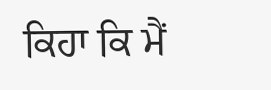ਕਿਹਾ ਕਿ ਮੈਂ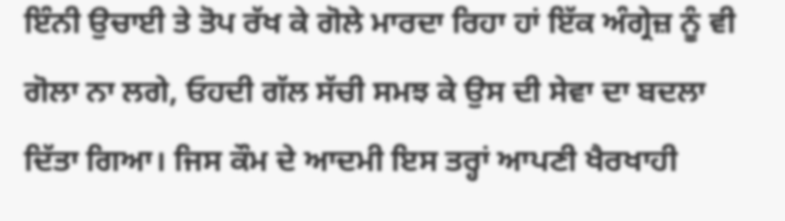ਇੰਨੀ ਉਚਾਈ ਤੇ ਤੋਪ ਰੱਖ ਕੇ ਗੋਲੇ ਮਾਰਦਾ ਰਿਹਾ ਹਾਂ ਇੱਕ ਅੰਗ੍ਰੇਜ਼ ਨੂੰ ਵੀ ਗੋਲਾ ਨਾ ਲਗੇ, ਓਹਦੀ ਗੱਲ ਸੱਚੀ ਸਮਝ ਕੇ ਉਸ ਦੀ ਸੇਵਾ ਦਾ ਬਦਲਾ ਦਿੱਤਾ ਗਿਆ। ਜਿਸ ਕੌਮ ਦੇ ਆਦਮੀ ਇਸ ਤਰ੍ਹਾਂ ਆਪਣੀ ਖੈਰਖਾਹੀ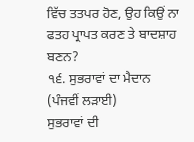ਵਿੱਚ ਤਤਪਰ ਹੋਣ, ਉਹ ਕਿਉਂ ਨਾ ਫਤਹ ਪ੍ਰਾਪਤ ਕਰਣ ਤੇ ਬਾਦਸ਼ਾਹ ਬਣਨ?
੧੬. ਸੁਭਰਾਵਾਂ ਦਾ ਮੈਦਾਨ (ਪੰਜਵੀਂ ਲੜਾਈ)
ਸੁਭਰਾਵਾਂ ਦੀ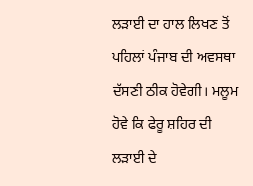ਲੜਾਈ ਦਾ ਹਾਲ ਲਿਖਣ ਤੋਂ ਪਹਿਲਾਂ ਪੰਜਾਬ ਦੀ ਅਵਸਥਾ ਦੱਸਣੀ ਠੀਕ ਹੋਵੇਗੀ। ਮਲੂਮ ਹੋਵੇ ਕਿ ਫੇਰੂ ਸ਼ਹਿਰ ਦੀ ਲੜਾਈ ਦੇ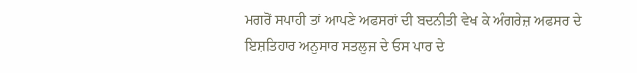ਮਗਰੋਂ ਸਪਾਹੀ ਤਾਂ ਆਪਣੇ ਅਫਸਰਾਂ ਦੀ ਬਦਨੀਤੀ ਵੇਖ ਕੇ ਅੰਗਰੇਜ਼ ਅਫਸਰ ਦੇ ਇਸ਼ਤਿਹਾਰ ਅਨੁਸਾਰ ਸਤਲੁਜ ਦੇ ਓਸ ਪਾਰ ਦੇ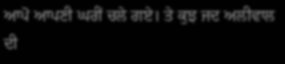ਆਪੋ ਆਪਣੀ ਘਰੀਂ ਚਲੇ ਗਏ। ਤੇ ਕੁਝ ਜਦ ਅਲੀਵਾਲ ਦੀ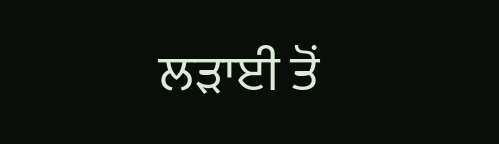ਲੜਾਈ ਤੋਂ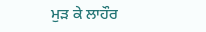ਮੁੜ ਕੇ ਲਾਹੌਰ